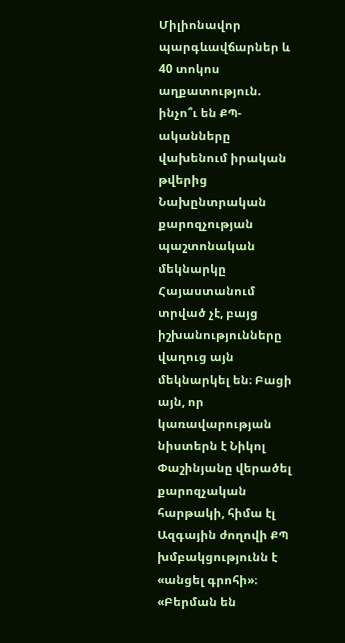Միլիոնավոր պարգևավճարներ և 40 տոկոս աղքատություն. ինչո՞ւ են ՔՊ-ականները վախենում իրական թվերից
Նախընտրական քարոզչության պաշտոնական մեկնարկը Հայաստանում տրված չէ, բայց իշխանությունները վաղուց այն մեկնարկել են։ Բացի այն, որ կառավարության նիստերն է Նիկոլ Փաշինյանը վերածել քարոզչական հարթակի, հիմա էլ Ազգային ժողովի ՔՊ խմբակցությունն է «անցել գրոհի»։ «Բերման են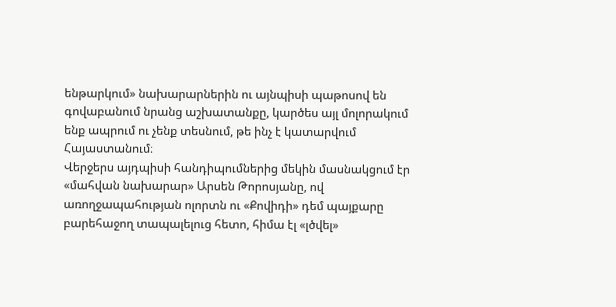ենթարկում» նախարարներին ու այնպիսի պաթոսով են գովաբանում նրանց աշխատանքը, կարծես այլ մոլորակում ենք ապրում ու չենք տեսնում, թե ինչ է կատարվում Հայաստանում։
Վերջերս այդպիսի հանդիպումներից մեկին մասնակցում էր «մահվան նախարար» Արսեն Թորոսյանը, ով առողջապահության ոլորտն ու «Քովիդի» դեմ պայքարը բարեհաջող տապալելուց հետո, հիմա էլ «լծվել»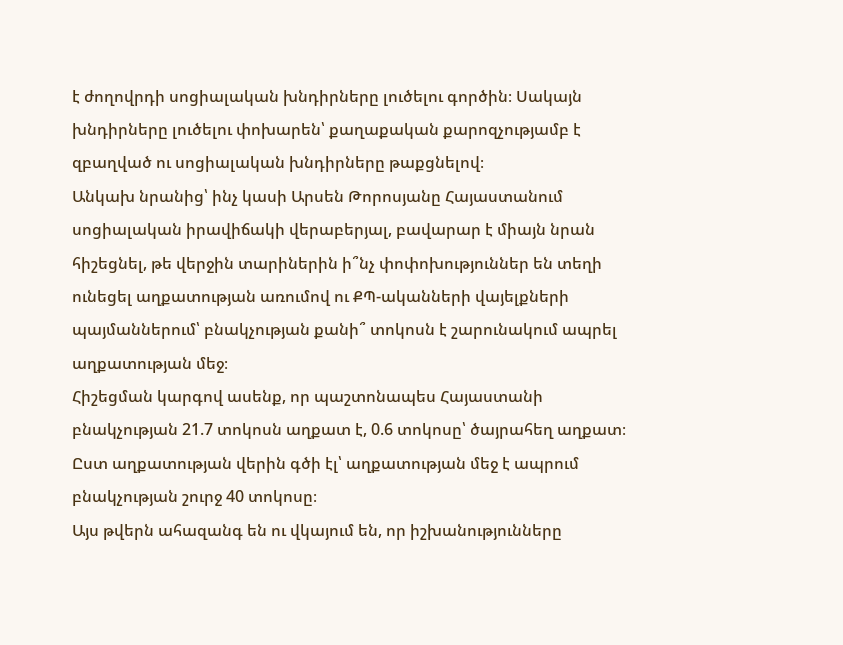է ժողովրդի սոցիալական խնդիրները լուծելու գործին։ Սակայն խնդիրները լուծելու փոխարեն՝ քաղաքական քարոզչությամբ է զբաղված ու սոցիալական խնդիրները թաքցնելով։
Անկախ նրանից՝ ինչ կասի Արսեն Թորոսյանը Հայաստանում սոցիալական իրավիճակի վերաբերյալ, բավարար է միայն նրան հիշեցնել, թե վերջին տարիներին ի՞նչ փոփոխություններ են տեղի ունեցել աղքատության առումով ու ՔՊ-ականների վայելքների պայմաններում՝ բնակչության քանի՞ տոկոսն է շարունակում ապրել աղքատության մեջ։
Հիշեցման կարգով ասենք, որ պաշտոնապես Հայաստանի բնակչության 21.7 տոկոսն աղքատ է, 0.6 տոկոսը՝ ծայրահեղ աղքատ։ Ըստ աղքատության վերին գծի էլ՝ աղքատության մեջ է ապրում բնակչության շուրջ 40 տոկոսը։
Այս թվերն ահազանգ են ու վկայում են, որ իշխանությունները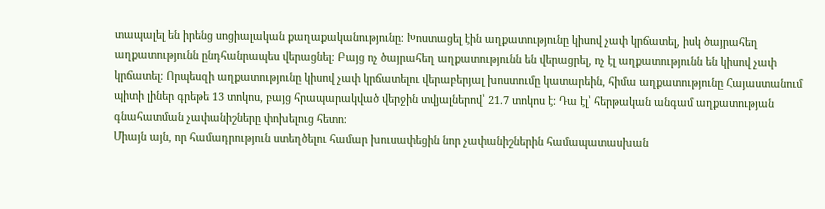տապալել են իրենց սոցիալական քաղաքականությունը։ Խոստացել էին աղքատությունը կիսով չափ կրճատել, իսկ ծայրահեղ աղքատությունն ընդհանրապես վերացնել։ Բայց ոչ ծայրահեղ աղքատությունն են վերացրել, ոչ էլ աղքատությունն են կիսով չափ կրճատել։ Որպեսզի աղքատությունը կիսով չափ կրճատելու վերաբերյալ խոստումը կատարեին, հիմա աղքատությունը Հայաստանում պիտի լիներ գրեթե 13 տոկոս, բայց հրապարակված վերջին տվյալներով՝ 21.7 տոկոս է։ Դա էլ՝ հերթական անգամ աղքատության գնահատման չափանիշները փոխելուց հետո։
Միայն այն, որ համադրություն ստեղծելու համար խուսափեցին նոր չափանիշներին համապատասխան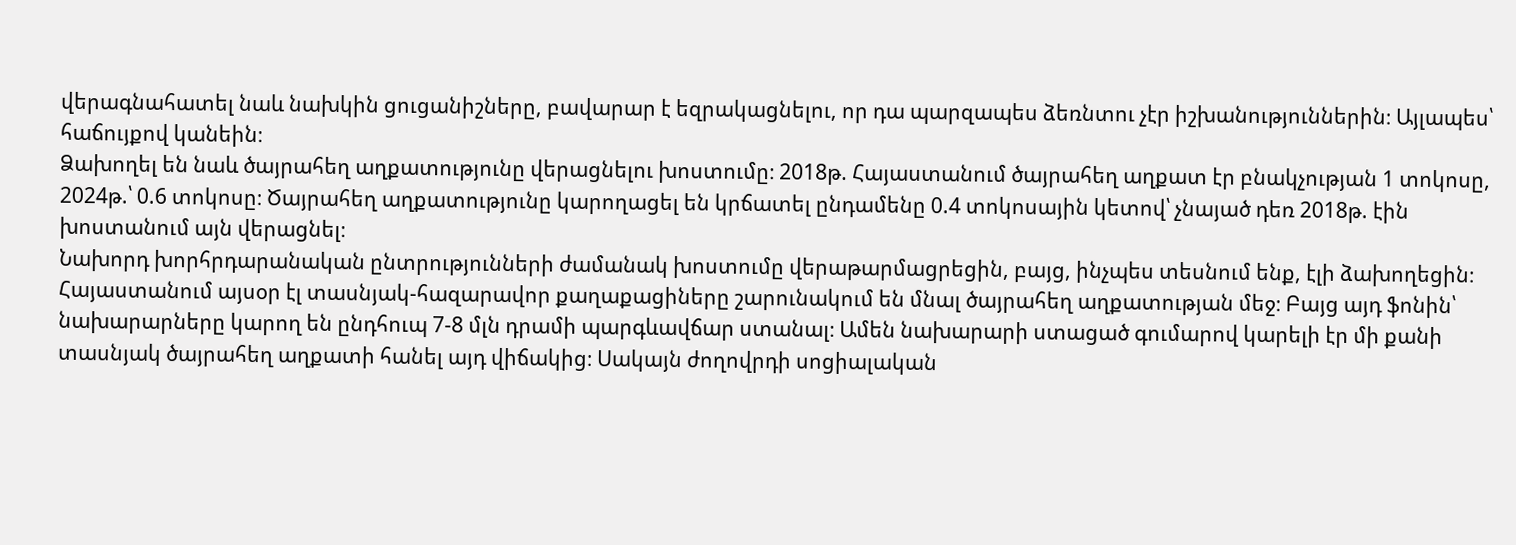վերագնահատել նաև նախկին ցուցանիշները, բավարար է եզրակացնելու, որ դա պարզապես ձեռնտու չէր իշխանություններին։ Այլապես՝ հաճույքով կանեին։
Ձախողել են նաև ծայրահեղ աղքատությունը վերացնելու խոստումը։ 2018թ. Հայաստանում ծայրահեղ աղքատ էր բնակչության 1 տոկոսը, 2024թ.՝ 0.6 տոկոսը։ Ծայրահեղ աղքատությունը կարողացել են կրճատել ընդամենը 0.4 տոկոսային կետով՝ չնայած դեռ 2018թ. էին խոստանում այն վերացնել։
Նախորդ խորհրդարանական ընտրությունների ժամանակ խոստումը վերաթարմացրեցին, բայց, ինչպես տեսնում ենք, էլի ձախողեցին։ Հայաստանում այսօր էլ տասնյակ-հազարավոր քաղաքացիները շարունակում են մնալ ծայրահեղ աղքատության մեջ։ Բայց այդ ֆոնին՝ նախարարները կարող են ընդհուպ 7-8 մլն դրամի պարգևավճար ստանալ։ Ամեն նախարարի ստացած գումարով կարելի էր մի քանի տասնյակ ծայրահեղ աղքատի հանել այդ վիճակից։ Սակայն ժողովրդի սոցիալական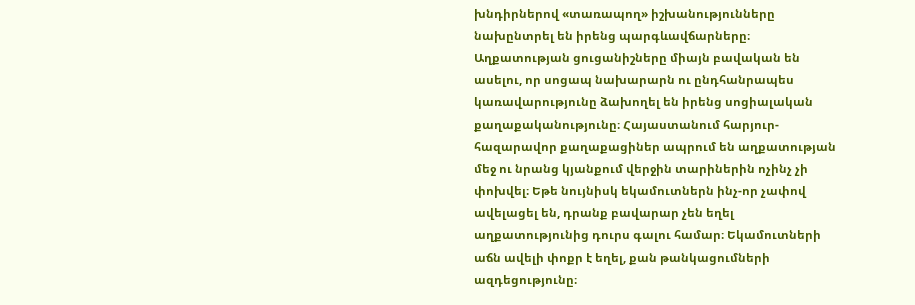խնդիրներով «տառապող» իշխանությունները նախընտրել են իրենց պարգևավճարները։
Աղքատության ցուցանիշները միայն բավական են ասելու, որ սոցապ նախարարն ու ընդհանրապես կառավարությունը ձախողել են իրենց սոցիալական քաղաքականությունը։ Հայաստանում հարյուր-հազարավոր քաղաքացիներ ապրում են աղքատության մեջ ու նրանց կյանքում վերջին տարիներին ոչինչ չի փոխվել։ Եթե նույնիսկ եկամուտներն ինչ-որ չափով ավելացել են, դրանք բավարար չեն եղել աղքատությունից դուրս գալու համար։ Եկամուտների աճն ավելի փոքր է եղել, քան թանկացումների ազդեցությունը։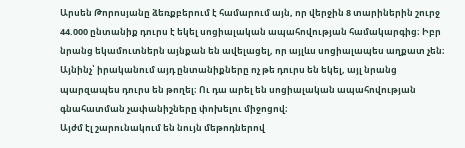Արսեն Թորոսյանը ձեռքբերում է համարում այն, որ վերջին 8 տարիներին շուրջ 44.000 ընտանիք դուրս է եկել սոցիալական ապահովության համակարգից։ Իբր նրանց եկամուտներն այնքան են ավելացել, որ այլևս սոցիալապես աղքատ չեն։ Այնինչ՝ իրականում այդ ընտանիքները ոչ թե դուրս են եկել, այլ նրանց պարզապես դուրս են թողել։ Ու դա արել են սոցիալական ապահովության գնահատման չափանիշները փոխելու միջոցով։
Այժմ էլ շարունակում են նույն մեթոդներով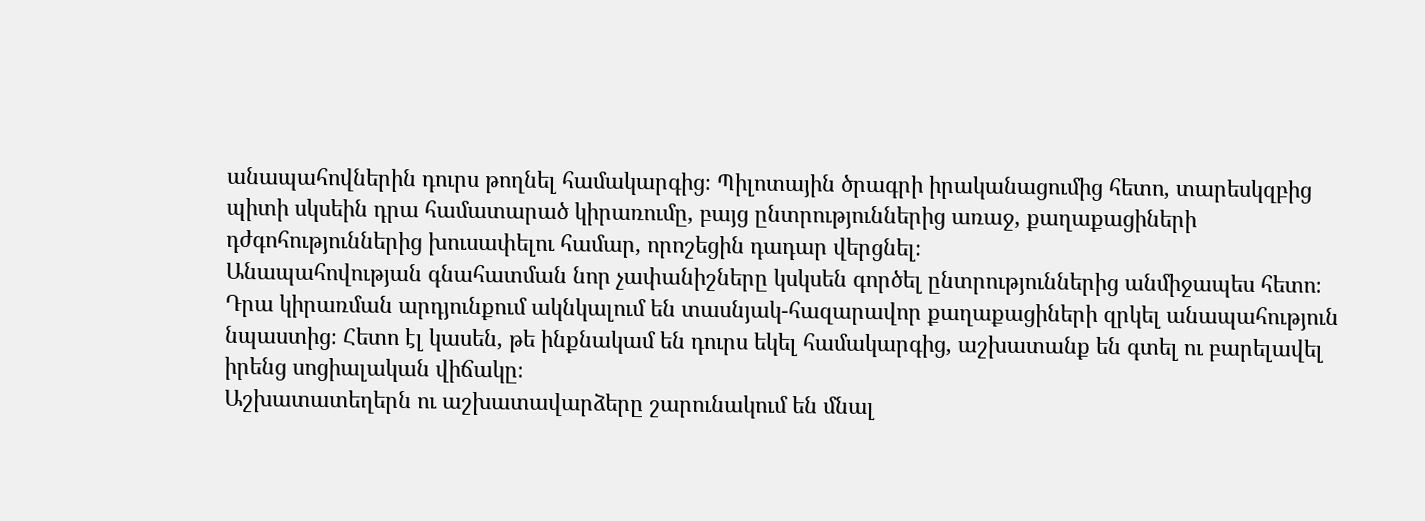անապահովներին դուրս թողնել համակարգից։ Պիլոտային ծրագրի իրականացումից հետո, տարեսկզբից պիտի սկսեին դրա համատարած կիրառումը, բայց ընտրություններից առաջ, քաղաքացիների դժգոհություններից խուսափելու համար, որոշեցին դադար վերցնել։
Անապահովության գնահատման նոր չափանիշները կսկսեն գործել ընտրություններից անմիջապես հետո։ Դրա կիրառման արդյունքում ակնկալում են տասնյակ-հազարավոր քաղաքացիների զրկել անապահություն նպաստից։ Հետո էլ կասեն, թե ինքնակամ են դուրս եկել համակարգից, աշխատանք են գտել ու բարելավել իրենց սոցիալական վիճակը։
Աշխատատեղերն ու աշխատավարձերը շարունակում են մնալ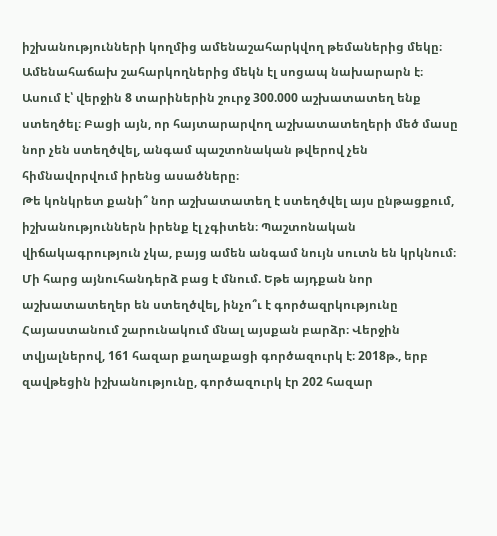իշխանությունների կողմից ամենաշահարկվող թեմաներից մեկը։ Ամենահաճախ շահարկողներից մեկն էլ սոցապ նախարարն է։ Ասում է՝ վերջին 8 տարիներին շուրջ 300.000 աշխատատեղ ենք ստեղծել։ Բացի այն, որ հայտարարվող աշխատատեղերի մեծ մասը նոր չեն ստեղծվել, անգամ պաշտոնական թվերով չեն հիմնավորվում իրենց ասածները։
Թե կոնկրետ քանի՞ նոր աշխատատեղ է ստեղծվել այս ընթացքում, իշխանություններն իրենք էլ չգիտեն։ Պաշտոնական վիճակագրություն չկա, բայց ամեն անգամ նույն սուտն են կրկնում։ Մի հարց այնուհանդերձ բաց է մնում. Եթե այդքան նոր աշխատատեղեր են ստեղծվել, ինչո՞ւ է գործազրկությունը Հայաստանում շարունակում մնալ այսքան բարձր։ Վերջին տվյալներով, 161 հազար քաղաքացի գործազուրկ է։ 2018թ., երբ զավթեցին իշխանությունը, գործազուրկ էր 202 հազար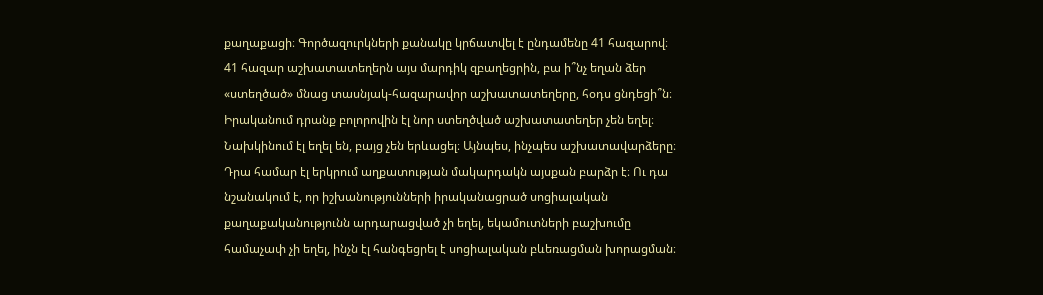քաղաքացի։ Գործազուրկների քանակը կրճատվել է ընդամենը 41 հազարով։
41 հազար աշխատատեղերն այս մարդիկ զբաղեցրին, բա ի՞նչ եղան ձեր «ստեղծած» մնաց տասնյակ-հազարավոր աշխատատեղերը, հօդս ցնդեցի՞ն։
Իրականում դրանք բոլորովին էլ նոր ստեղծված աշխատատեղեր չեն եղել։ Նախկինում էլ եղել են, բայց չեն երևացել։ Այնպես, ինչպես աշխատավարձերը։ Դրա համար էլ երկրում աղքատության մակարդակն այսքան բարձր է։ Ու դա նշանակում է, որ իշխանությունների իրականացրած սոցիալական քաղաքականությունն արդարացված չի եղել, եկամուտների բաշխումը համաչափ չի եղել, ինչն էլ հանգեցրել է սոցիալական բևեռացման խորացման։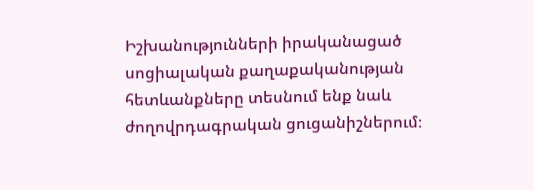Իշխանությունների իրականացած սոցիալական քաղաքականության հետևանքները տեսնում ենք նաև ժողովրդագրական ցուցանիշներում։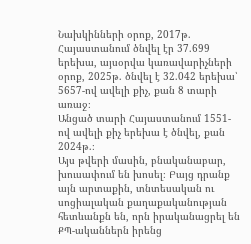Նախկինների օրոք, 2017թ. Հայաստանում ծնվել էր 37.699 երեխա, այսօրվա կառավարիչների օրոք, 2025թ. ծնվել է 32.042 երեխա՝ 5657-ով ավելի քիչ, քան 8 տարի առաջ։
Անցած տարի Հայաստանում 1551-ով ավելի քիչ երեխա է ծնվել, քան 2024թ.։
Այս թվերի մասին, բնականաբար, խուսափում են խոսել։ Բայց դրանք այն արտաքին, տնտեսական ու սոցիալական քաղաքականության հետևանքն են, որն իրականացրել են ՔՊ-ականներն իրենց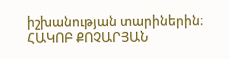իշխանության տարիներին։
ՀԱԿՈԲ ՔՈՉԱՐՅԱՆ